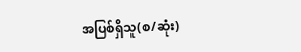အပြစ်ရှိသူ(စ/ဆုံး)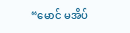“မောင် မအိပ်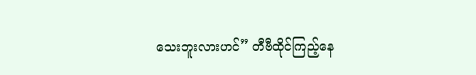သေးဘူးလားဟင်” တီဗီထိုင်ကြည့်နေ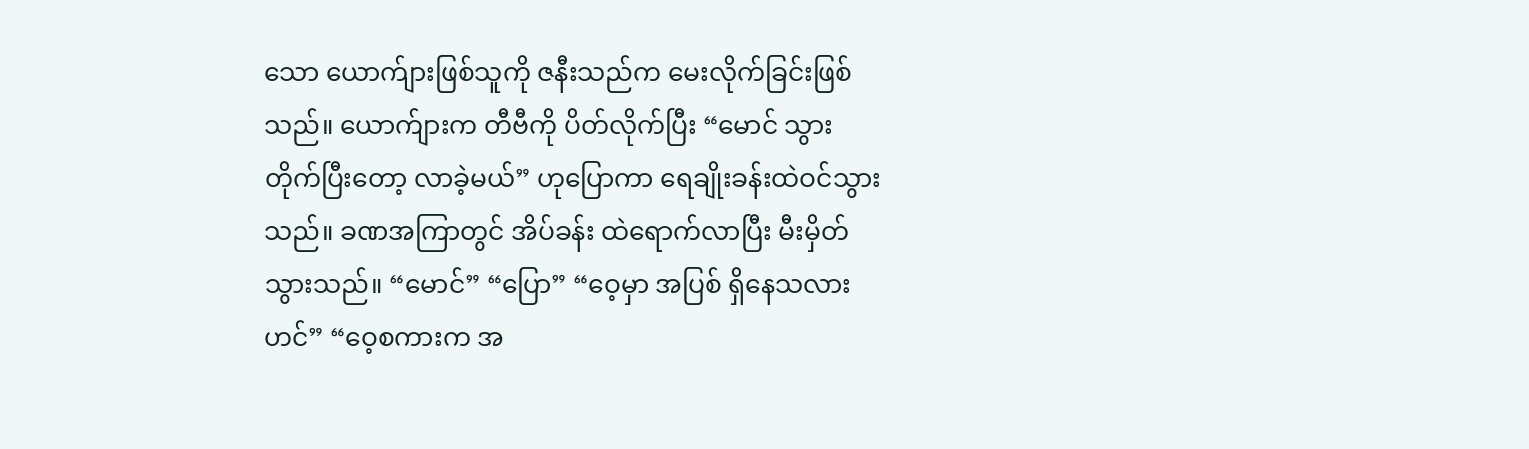သော ယောက်ျားဖြစ်သူကို ဇနီးသည်က မေးလိုက်ခြင်းဖြစ်သည်။ ယောက်ျားက တီဗီကို ပိတ်လိုက်ပြီး “မောင် သွားတိုက်ပြီးတော့ လာခဲ့မယ်” ဟုပြောကာ ရေချိုးခန်းထဲဝင်သွားသည်။ ခဏအကြာတွင် အိပ်ခန်း ထဲရောက်လာပြီး မီးမှိတ်သွားသည်။ “မောင်” “ပြော” “ဝေ့မှာ အပြစ် ရှိနေသလားဟင်” “ဝေ့စကားက အ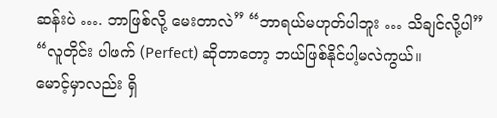ဆန်းပဲ …. ဘာဖြစ်လို့ မေးတာလဲ” “ဘာရယ်မဟုတ်ပါဘူး … သိချင်လို့ပါ” “လူတိုင်း ပါဖက် (Perfect) ဆိုတာတော့ ဘယ်ဖြစ်နိုင်ပါ့မလဲကွယ်။
မောင့်မှာလည်း ရှိ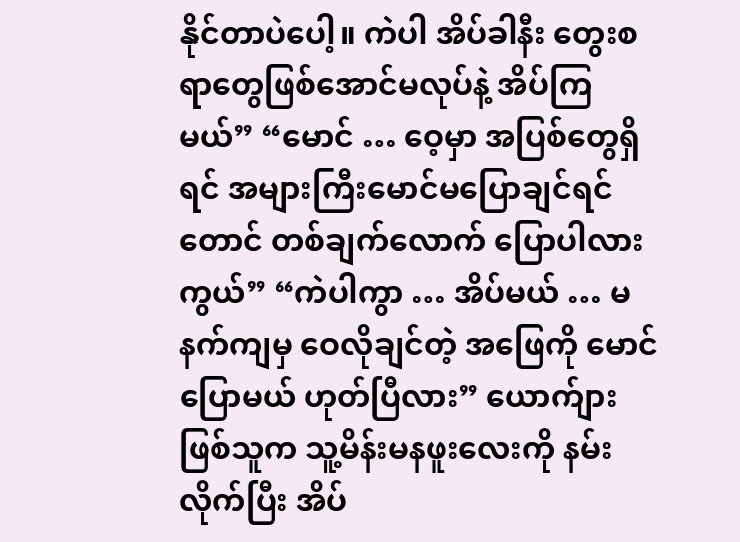နိုင်တာပဲပေါ့။ ကဲပါ အိပ်ခါနီး တွေးစရာတွေဖြစ်အောင်မလုပ်နဲ့ အိပ်ကြမယ်” “မောင် … ဝေ့မှာ အပြစ်တွေရှိရင် အများကြီးမောင်မပြောချင်ရင်တောင် တစ်ချက်လောက် ပြောပါလားကွယ်” “ကဲပါကွာ … အိပ်မယ် … မနက်ကျမှ ဝေလိုချင်တဲ့ အဖြေကို မောင်ပြောမယ် ဟုတ်ပြီလား” ယောက်ျားဖြစ်သူက သူ့မိန်းမနဖူးလေးကို နမ်းလိုက်ပြီး အိပ်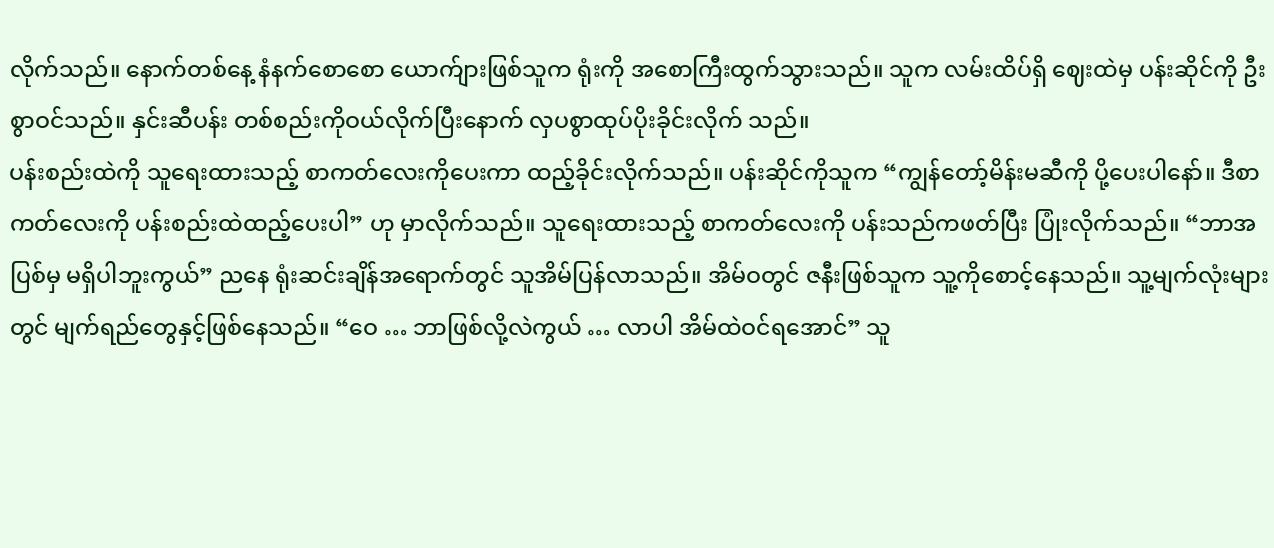လိုက်သည်။ နောက်တစ်နေ့ နံနက်စောစော ယောက်ျားဖြစ်သူက ရုံးကို အစောကြီးထွက်သွားသည်။ သူက လမ်းထိပ်ရှိ ဈေးထဲမှ ပန်းဆိုင်ကို ဦးစွာဝင်သည်။ နှင်းဆီပန်း တစ်စည်းကိုဝယ်လိုက်ပြီးနောက် လှပစွာထုပ်ပိုးခိုင်းလိုက် သည်။
ပန်းစည်းထဲကို သူရေးထားသည့် စာကတ်လေးကိုပေးကာ ထည့်ခိုင်းလိုက်သည်။ ပန်းဆိုင်ကိုသူက “ကျွန်တော့်မိန်းမဆီကို ပို့ပေးပါနော်။ ဒီစာကတ်လေးကို ပန်းစည်းထဲထည့်ပေးပါ” ဟု မှာလိုက်သည်။ သူရေးထားသည့် စာကတ်လေးကို ပန်းသည်ကဖတ်ပြီး ပြုံးလိုက်သည်။ “ဘာအပြစ်မှ မရှိပါဘူးကွယ်” ညနေ ရုံးဆင်းချိန်အရောက်တွင် သူအိမ်ပြန်လာသည်။ အိမ်ဝတွင် ဇနီးဖြစ်သူက သူ့ကိုစောင့်နေသည်။ သူ့မျက်လုံးများတွင် မျက်ရည်တွေနှင့်ဖြစ်နေသည်။ “ဝေ … ဘာဖြစ်လို့လဲကွယ် … လာပါ အိမ်ထဲဝင်ရအောင်” သူ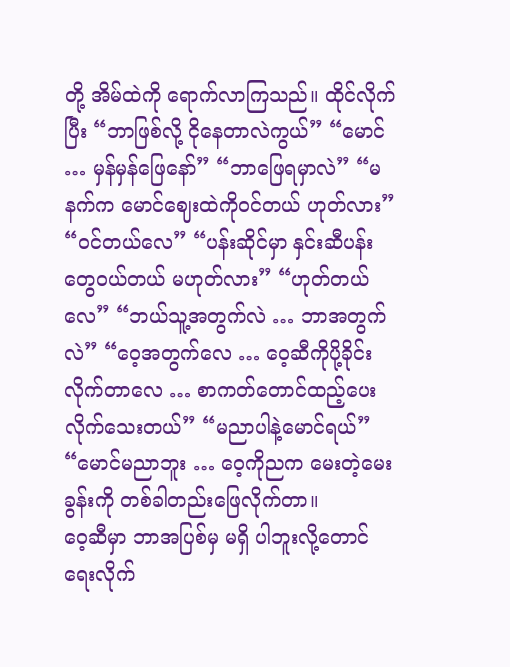တို့ အိမ်ထဲကို ရောက်လာကြသည်။ ထိုင်လိုက်ပြီး “ဘာဖြစ်လို့ ငိုနေတာလဲကွယ်” “မောင် … မှန်မှန်ဖြေနော်” “ဘာဖြေရမှာလဲ” “မနက်က မောင်ဈေးထဲကိုဝင်တယ် ဟုတ်လား” “ဝင်တယ်လေ” “ပန်းဆိုင်မှာ နှင်းဆီပန်းတွေဝယ်တယ် မဟုတ်လား” “ဟုတ်တယ်လေ” “ဘယ်သူ့အတွက်လဲ … ဘာအတွက်လဲ” “ဝေ့အတွက်လေ … ဝေ့ဆီကိုပို့ခိုင်းလိုက်တာလေ … စာကတ်တောင်ထည့်ပေးလိုက်သေးတယ်” “မညာပါနဲ့မောင်ရယ်” “မောင်မညာဘူး … ဝေ့ကိုညက မေးတဲ့မေးခွန်းကို တစ်ခါတည်းဖြေလိုက်တာ။
ဝေ့ဆီမှာ ဘာအပြစ်မှ မရှိ ပါဘူးလို့တောင် ရေးလိုက်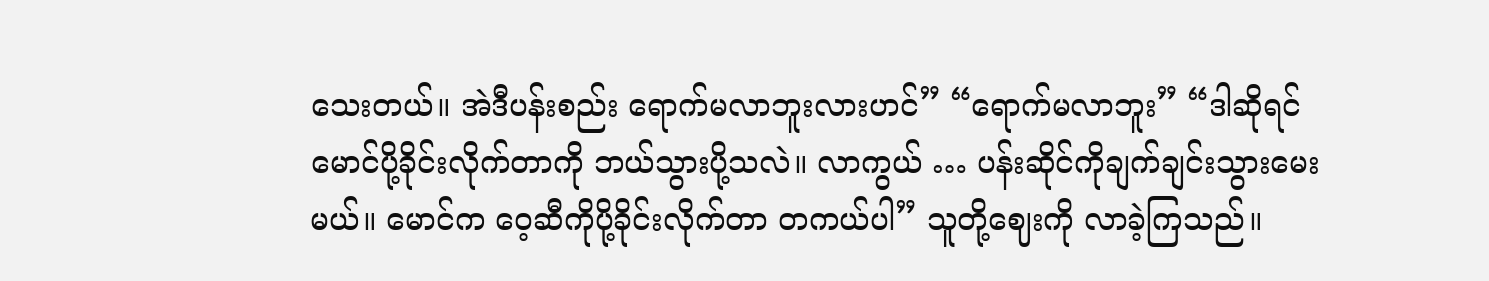သေးတယ်။ အဲဒီပန်းစည်း ရောက်မလာဘူးလားဟင်” “ရောက်မလာဘူး” “ဒါဆိုရင် မောင်ပို့ခိုင်းလိုက်တာကို ဘယ်သွားပို့သလဲ။ လာကွယ် … ပန်းဆိုင်ကိုချက်ချင်းသွားမေးမယ်။ မောင်က ဝေ့ဆီကိုပို့ခိုင်းလိုက်တာ တကယ်ပါ” သူတို့ဈေးကို လာခဲ့ကြသည်။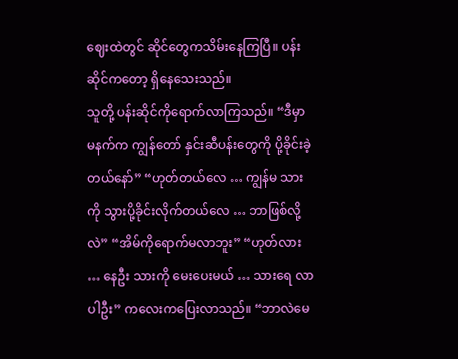ဈေးထဲတွင် ဆိုင်တွေကသိမ်းနေကြပြီ။ ပန်းဆိုင်ကတော့ ရှိနေသေးသည်။
သူတို့ ပန်းဆိုင်ကိုရောက်လာကြသည်။ “ဒီမှာ မနက်က ကျွန်တော် နှင်းဆီပန်းတွေကို ပို့ခိုင်းခဲ့တယ်နော်” “ဟုတ်တယ်လေ … ကျွန်မ သားကို သွားပို့ခိုင်းလိုက်တယ်လေ … ဘာဖြစ်လို့လဲ” “အိမ်ကိုရောက်မလာဘူး” “ဟုတ်လား … နေဦး သားကို မေးပေးမယ် … သားရေ လာပါဦး” ကလေးကပြေးလာသည်။ “ဘာလဲမေ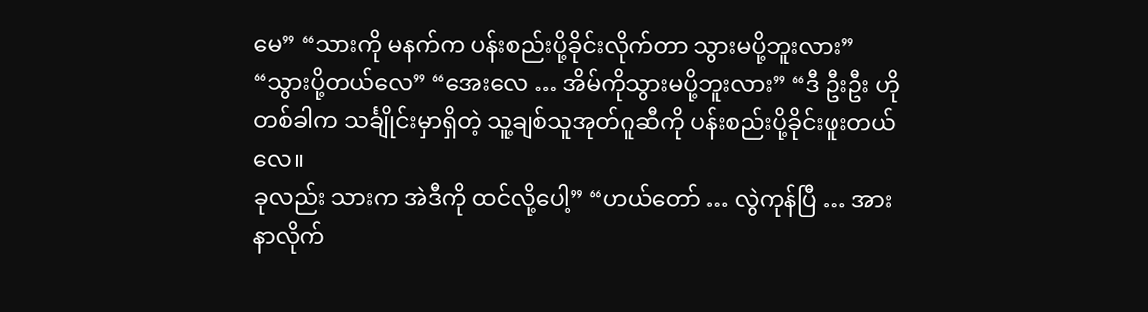မေ” “သားကို မနက်က ပန်းစည်းပို့ခိုင်းလိုက်တာ သွားမပို့ဘူးလား” “သွားပို့တယ်လေ” “အေးလေ … အိမ်ကိုသွားမပို့ဘူးလား” “ဒီ ဦးဦး ဟိုတစ်ခါက သင်္ချိုင်းမှာရှိတဲ့ သူ့ချစ်သူအုတ်ဂူဆီကို ပန်းစည်းပို့ခိုင်းဖူးတယ်လေ။
ခုလည်း သားက အဲဒီကို ထင်လို့ပေါ့” “ဟယ်တော် … လွဲကုန်ပြီ … အားနာလိုက်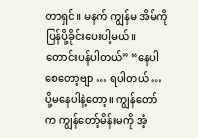တာရှင်။ မနက် ကျွန်မ အိမ်ကို ပြန်ပို့ခိုင်းပေးပါ့မယ်။ တောင်းပန်ပါတယ်” “နေပါစေတော့ဗျာ … ရပါတယ် … ပို့မနေပါနဲ့တော့။ ကျွန်တော်က ကျွန်တော့်မိန်းမကို အံ့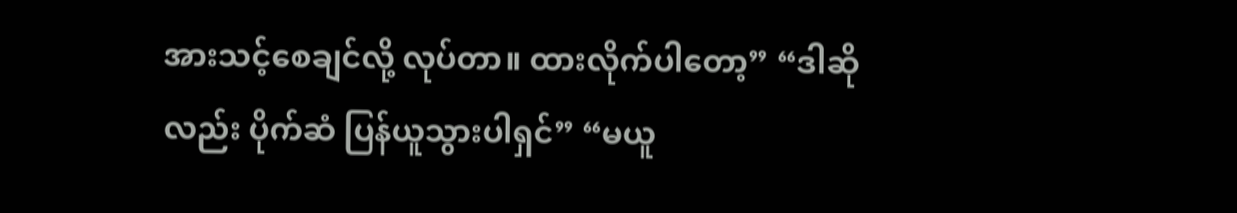အားသင့်စေချင်လို့ လုပ်တာ။ ထားလိုက်ပါတော့” “ဒါဆိုလည်း ပိုက်ဆံ ပြန်ယူသွားပါရှင်” “မယူ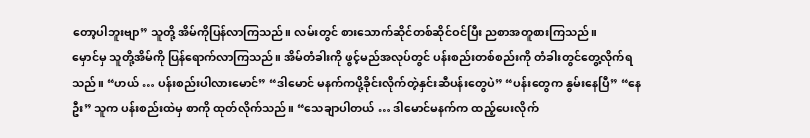တော့ပါဘူးဗျာ” သူတို့ အိမ်ကိုပြန်လာကြသည်။ လမ်းတွင် စားသောက်ဆိုင်တစ်ဆိုင်ဝင်ပြီး ညစာအတူစားကြသည်။
မှောင်မှ သူတို့အိမ်ကို ပြန်ရောက်လာကြသည်။ အိမ်တံခါးကို ဖွင့်မည်အလုပ်တွင် ပန်းစည်းတစ်စည်းကို တံခါးတွင်တွေ့လိုက်ရသည်။ “ဟယ် … ပန်းစည်းပါလားမောင်” “ဒါမောင် မနက်ကပို့ခိုင်းလိုက်တဲ့နှင်းဆီပန်းတွေပဲ” “ပန်းတွေက နွမ်းနေပြီ” “နေဦး” သူက ပန်းစည်းထဲမှ စာကို ထုတ်လိုက်သည်။ “သေချာပါတယ် … ဒါမောင်မနက်က ထည့်ပေးလိုက်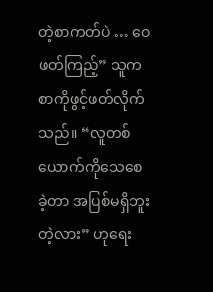တဲ့စာကတ်ပဲ … ဝေဖတ်ကြည့်” သူက စာကိုဖွင့်ဖတ်လိုက်သည်။ “လူတစ်ယောက်ကိုသေစေခဲ့တာ အပြစ်မရှိဘူးတဲ့လား” ဟုရေး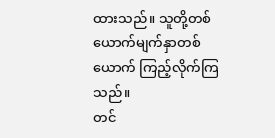ထားသည်။ သူတို့တစ်ယောက်မျက်နှာတစ်ယောက် ကြည့်လိုက်ကြသည်။
တင်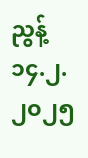ညွန့် ၁၄.၂.၂၀၂၅